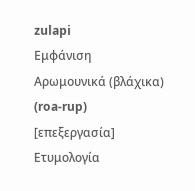zulapi
Εμφάνιση
Αρωμουνικά (βλάχικα) (roa-rup)
[επεξεργασία]
Ετυμολογία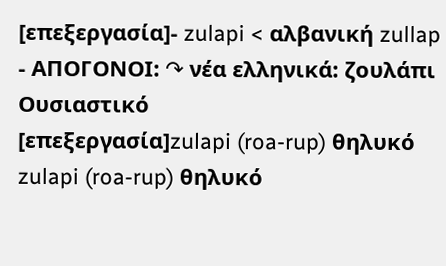[επεξεργασία]- zulapi < αλβανική zullap
- ΑΠΟΓΟΝΟΙ: ↷ νέα ελληνικά: ζουλάπι
Ουσιαστικό
[επεξεργασία]zulapi (roa-rup) θηλυκό
zulapi (roa-rup) θηλυκό